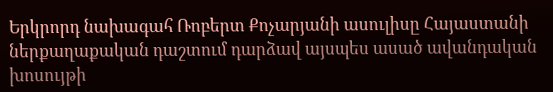Երկրորդ նախագահ Ռոբերտ Քոչարյանի ասուլիսը Հայաստանի ներքաղաքական դաշտում դարձավ այսպես ասած ավանդական խոսույթի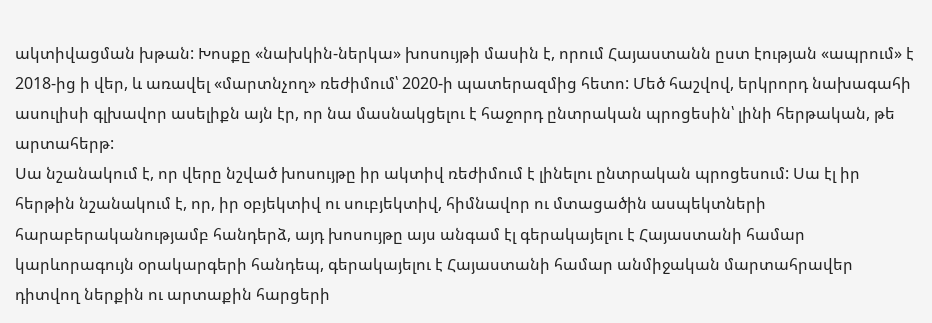ակտիվացման խթան: Խոսքը «նախկին-ներկա» խոսույթի մասին է, որում Հայաստանն ըստ էության «ապրում» է 2018-ից ի վեր, և առավել «մարտնչող» ռեժիմում՝ 2020-ի պատերազմից հետո: Մեծ հաշվով, երկրորդ նախագահի ասուլիսի գլխավոր ասելիքն այն էր, որ նա մասնակցելու է հաջորդ ընտրական պրոցեսին՝ լինի հերթական, թե արտահերթ:
Սա նշանակում է, որ վերը նշված խոսույթը իր ակտիվ ռեժիմում է լինելու ընտրական պրոցեսում: Սա էլ իր հերթին նշանակում է, որ, իր օբյեկտիվ ու սուբյեկտիվ, հիմնավոր ու մտացածին ասպեկտների հարաբերականությամբ հանդերձ, այդ խոսույթը այս անգամ էլ գերակայելու է Հայաստանի համար կարևորագույն օրակարգերի հանդեպ, գերակայելու է Հայաստանի համար անմիջական մարտահրավեր դիտվող ներքին ու արտաքին հարցերի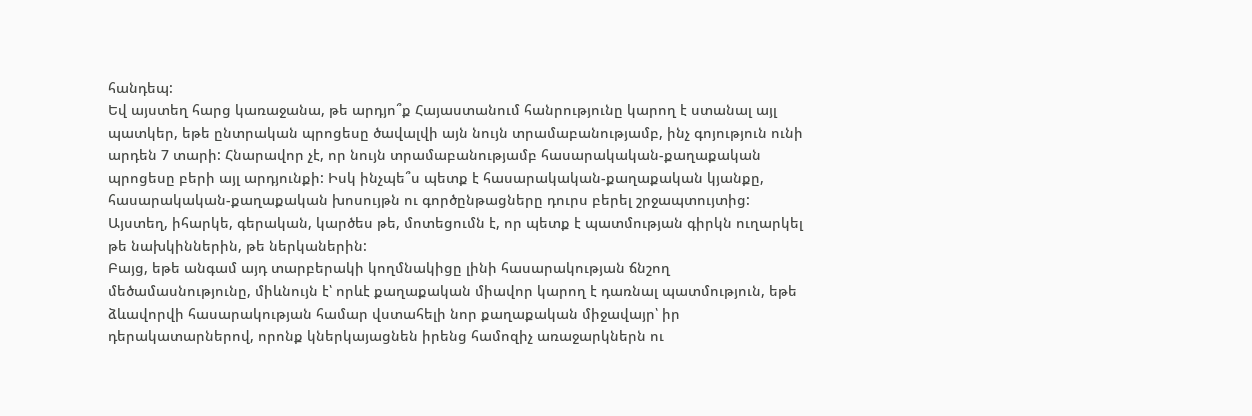հանդեպ:
Եվ այստեղ հարց կառաջանա, թե արդյո՞ք Հայաստանում հանրությունը կարող է ստանալ այլ պատկեր, եթե ընտրական պրոցեսը ծավալվի այն նույն տրամաբանությամբ, ինչ գոյություն ունի արդեն 7 տարի: Հնարավոր չէ, որ նույն տրամաբանությամբ հասարակական-քաղաքական պրոցեսը բերի այլ արդյունքի: Իսկ ինչպե՞ս պետք է հասարակական-քաղաքական կյանքը, հասարակական-քաղաքական խոսույթն ու գործընթացները դուրս բերել շրջապտույտից: Այստեղ, իհարկե, գերական, կարծես թե, մոտեցումն է, որ պետք է պատմության գիրկն ուղարկել թե նախկիններին, թե ներկաներին:
Բայց, եթե անգամ այդ տարբերակի կողմնակիցը լինի հասարակության ճնշող մեծամասնությունը, միևնույն է՝ որևէ քաղաքական միավոր կարող է դառնալ պատմություն, եթե ձևավորվի հասարակության համար վստահելի նոր քաղաքական միջավայր՝ իր դերակատարներով, որոնք կներկայացնեն իրենց համոզիչ առաջարկներն ու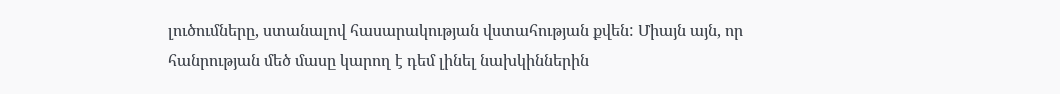լուծումները, ստանալով հասարակության վստահության քվեն: Միայն այն, որ հանրության մեծ մասը կարող է դեմ լինել նախկիններին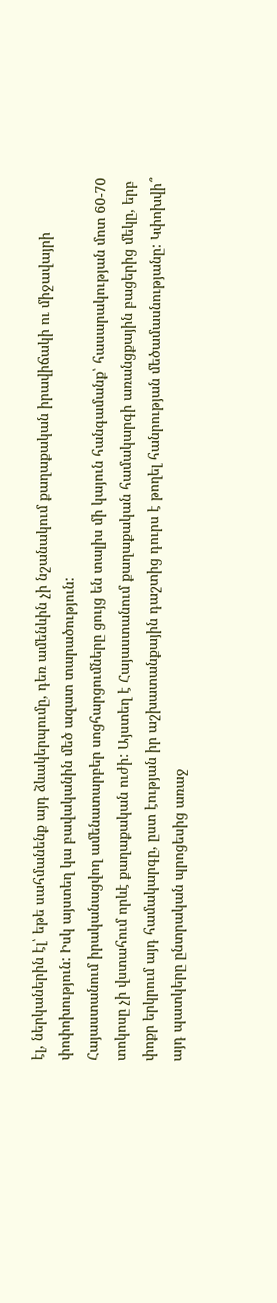էլ, ներկաներին էլ՝ եթե սահմանենք այդ ձևակերպումը, դեռ ամենևին չի նշանակում քաղաքական իրավիճակի ու միջավայրի փոփոխություն: Իսկ այստեղ կա բավականին մեծ ազատ տարածություն:
Հայաստանում իրականացվող ամենատարբեր սոցհարցումները ցույց են տալիս մի կայուն հանգամանք՝ հասարակության մոտ 60-70 տոկոսը չի վստահում որևէ քաղաքական ուժի: Այստեղ է Հայաստանում քաղաքական համակարգի առանցքային բացերից մեկը, երբ փոքր երկրում այդ համակարգը, ըստ էության իր աշխատանքային դաշտից դուրս է թողել հանրության մեծամասնությանը: Կփոխվի՞ այդ պատկերը ընտրական պրոցեսից առաջ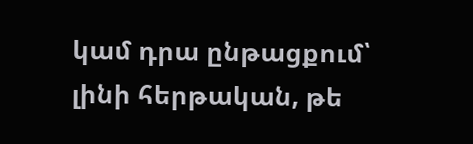կամ դրա ընթացքում՝ լինի հերթական, թե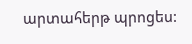արտահերթ պրոցես: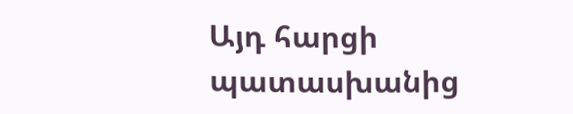Այդ հարցի պատասխանից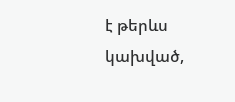է թերևս կախված,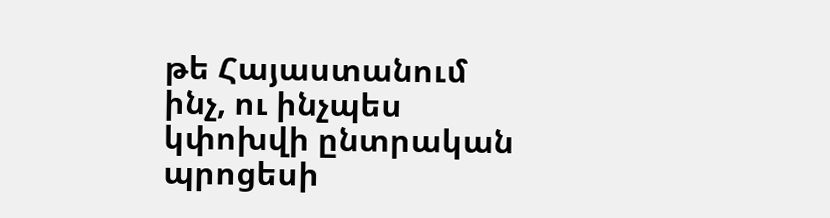թե Հայաստանում ինչ, ու ինչպես կփոխվի ընտրական պրոցեսի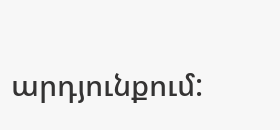արդյունքում: